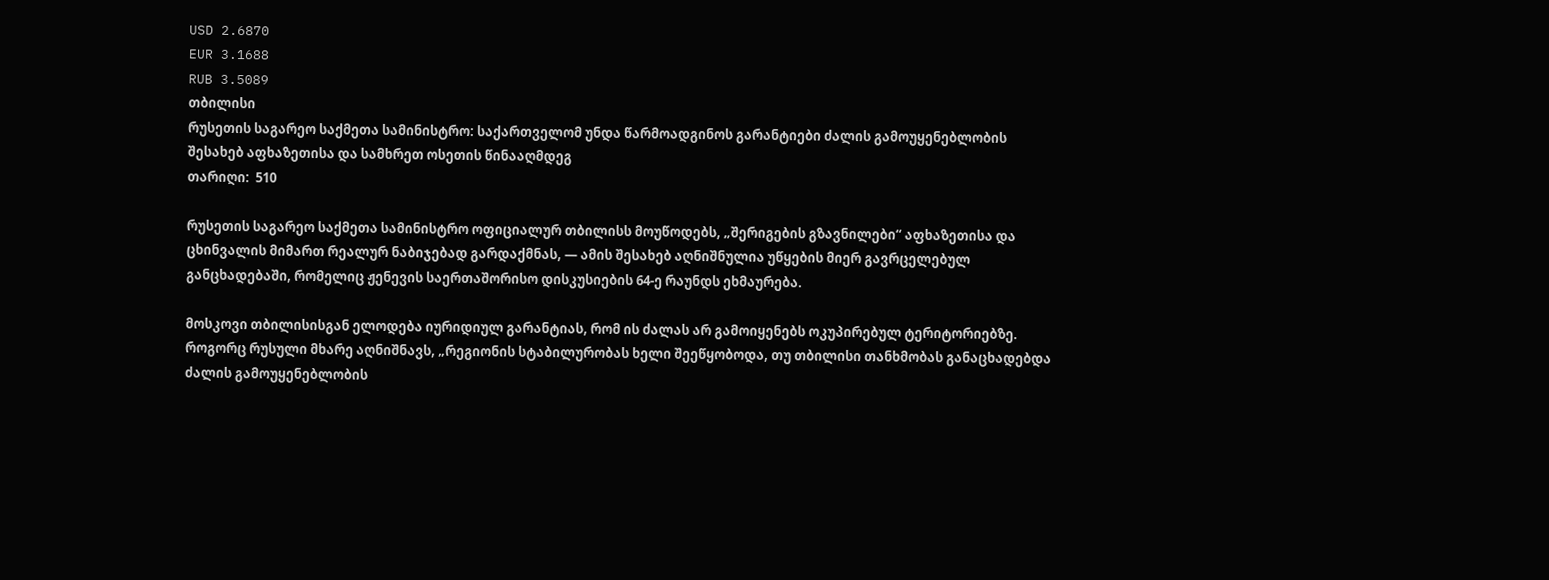USD 2.6870
EUR 3.1688
RUB 3.5089
თბილისი
რუსეთის საგარეო საქმეთა სამინისტრო: საქართველომ უნდა წარმოადგინოს გარანტიები ძალის გამოუყენებლობის შესახებ აფხაზეთისა და სამხრეთ ოსეთის წინააღმდეგ
თარიღი:  510

რუსეთის საგარეო საქმეთა სამინისტრო ოფიციალურ თბილისს მოუწოდებს, „შერიგების გზავნილები“ აფხაზეთისა და ცხინვალის მიმართ რეალურ ნაბიჯებად გარდაქმნას, — ამის შესახებ აღნიშნულია უწყების მიერ გავრცელებულ განცხადებაში, რომელიც ჟენევის საერთაშორისო დისკუსიების 64-ე რაუნდს ეხმაურება.

მოსკოვი თბილისისგან ელოდება იურიდიულ გარანტიას, რომ ის ძალას არ გამოიყენებს ოკუპირებულ ტერიტორიებზე. როგორც რუსული მხარე აღნიშნავს, „რეგიონის სტაბილურობას ხელი შეეწყობოდა, თუ თბილისი თანხმობას განაცხადებდა ძალის გამოუყენებლობის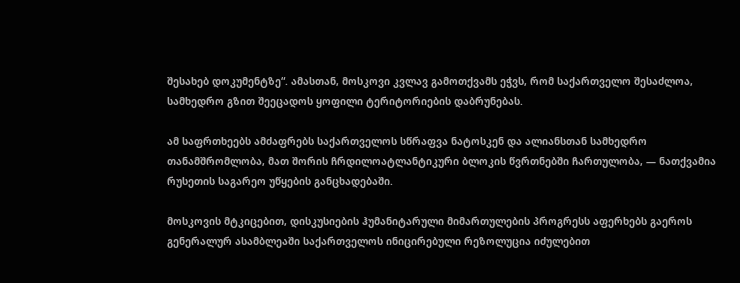შესახებ დოკუმენტზე“. ამასთან, მოსკოვი კვლავ გამოთქვამს ეჭვს, რომ საქართველო შესაძლოა, სამხედრო გზით შეეცადოს ყოფილი ტერიტორიების დაბრუნებას.

ამ საფრთხეებს ამძაფრებს საქართველოს სწრაფვა ნატოსკენ და ალიანსთან სამხედრო თანამშრომლობა, მათ შორის ჩრდილოატლანტიკური ბლოკის წვრთნებში ჩართულობა, — ნათქვამია რუსეთის საგარეო უწყების განცხადებაში.

მოსკოვის მტკიცებით, დისკუსიების ჰუმანიტარული მიმართულების პროგრესს აფერხებს გაეროს გენერალურ ასამბლეაში საქართველოს ინიცირებული რეზოლუცია იძულებით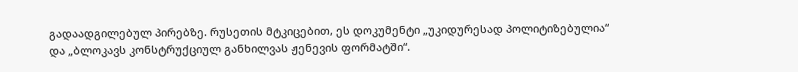გადაადგილებულ პირებზე. რუსეთის მტკიცებით, ეს დოკუმენტი „უკიდურესად პოლიტიზებულია“ და „ბლოკავს კონსტრუქციულ განხილვას ჟენევის ფორმატში“.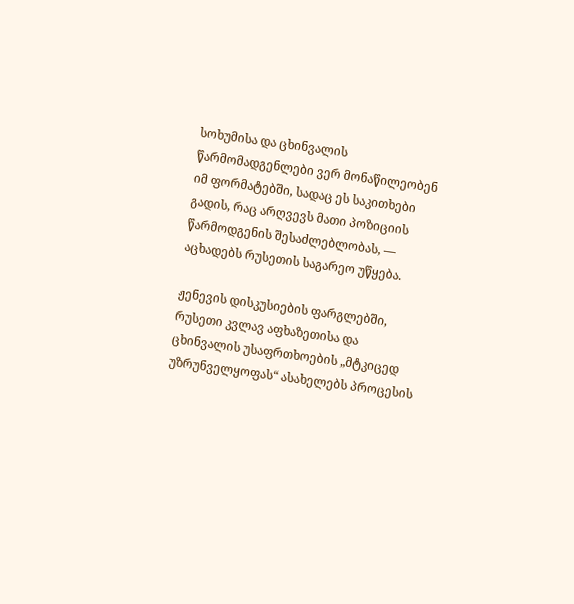სოხუმისა და ცხინვალის წარმომადგენლები ვერ მონაწილეობენ იმ ფორმატებში, სადაც ეს საკითხები გადის, რაც არღვევს მათი პოზიციის წარმოდგენის შესაძლებლობას, — აცხადებს რუსეთის საგარეო უწყება.

ჟენევის დისკუსიების ფარგლებში, რუსეთი კვლავ აფხაზეთისა და ცხინვალის უსაფრთხოების „მტკიცედ უზრუნველყოფას“ ასახელებს პროცესის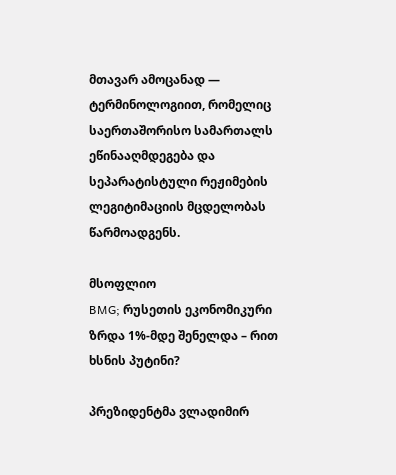მთავარ ამოცანად — ტერმინოლოგიით, რომელიც საერთაშორისო სამართალს ეწინააღმდეგება და სეპარატისტული რეჟიმების ლეგიტიმაციის მცდელობას წარმოადგენს.

მსოფლიო
BMG; რუსეთის ეკონომიკური ზრდა 1%-მდე შენელდა – რით ხსნის პუტინი?

პრეზიდენტმა ვლადიმირ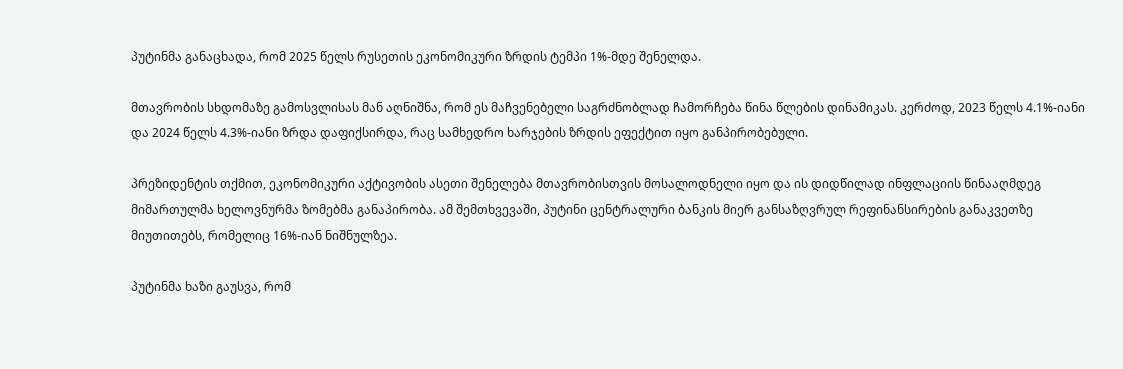პუტინმა განაცხადა, რომ 2025 წელს რუსეთის ეკონომიკური ზრდის ტემპი 1%-მდე შენელდა.

მთავრობის სხდომაზე გამოსვლისას მან აღნიშნა, რომ ეს მაჩვენებელი საგრძნობლად ჩამორჩება წინა წლების დინამიკას. კერძოდ, 2023 წელს 4.1%-იანი და 2024 წელს 4.3%-იანი ზრდა დაფიქსირდა, რაც სამხედრო ხარჯების ზრდის ეფექტით იყო განპირობებული.

პრეზიდენტის თქმით, ეკონომიკური აქტივობის ასეთი შენელება მთავრობისთვის მოსალოდნელი იყო და ის დიდწილად ინფლაციის წინააღმდეგ მიმართულმა ხელოვნურმა ზომებმა განაპირობა. ამ შემთხვევაში, პუტინი ცენტრალური ბანკის მიერ განსაზღვრულ რეფინანსირების განაკვეთზე მიუთითებს, რომელიც 16%-იან ნიშნულზეა.

პუტინმა ხაზი გაუსვა, რომ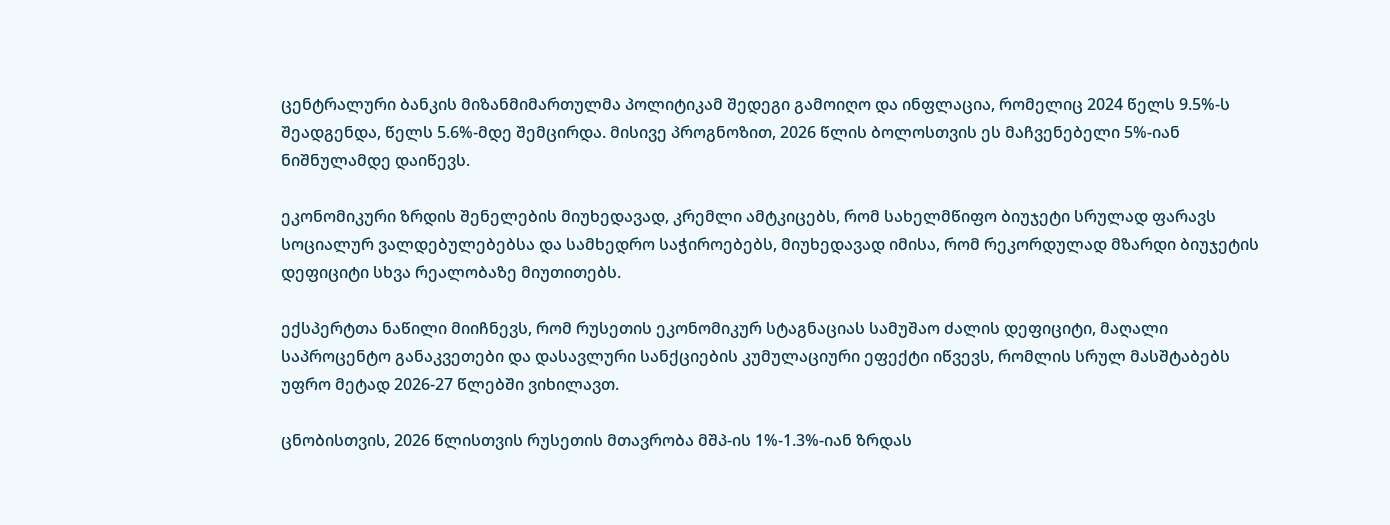ცენტრალური ბანკის მიზანმიმართულმა პოლიტიკამ შედეგი გამოიღო და ინფლაცია, რომელიც 2024 წელს 9.5%-ს შეადგენდა, წელს 5.6%-მდე შემცირდა. მისივე პროგნოზით, 2026 წლის ბოლოსთვის ეს მაჩვენებელი 5%-იან ნიშნულამდე დაიწევს.

ეკონომიკური ზრდის შენელების მიუხედავად, კრემლი ამტკიცებს, რომ სახელმწიფო ბიუჯეტი სრულად ფარავს სოციალურ ვალდებულებებსა და სამხედრო საჭიროებებს, მიუხედავად იმისა, რომ რეკორდულად მზარდი ბიუჯეტის დეფიციტი სხვა რეალობაზე მიუთითებს.

ექსპერტთა ნაწილი მიიჩნევს, რომ რუსეთის ეკონომიკურ სტაგნაციას სამუშაო ძალის დეფიციტი, მაღალი საპროცენტო განაკვეთები და დასავლური სანქციების კუმულაციური ეფექტი იწვევს, რომლის სრულ მასშტაბებს უფრო მეტად 2026-27 წლებში ვიხილავთ.

ცნობისთვის, 2026 წლისთვის რუსეთის მთავრობა მშპ-ის 1%-1.3%-იან ზრდას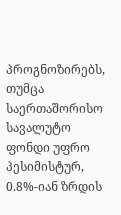პროგნოზირებს, თუმცა საერთაშორისო სავალუტო ფონდი უფრო პესიმისტურ, 0.8%-იან ზრდის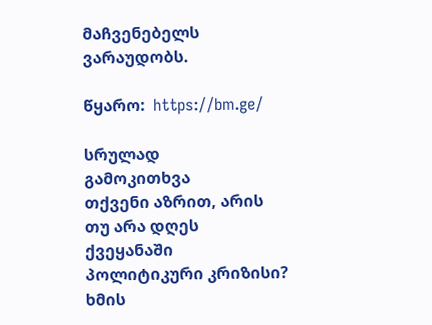მაჩვენებელს ვარაუდობს.

წყარო:  https://bm.ge/

სრულად
გამოკითხვა
თქვენი აზრით, არის თუ არა დღეს ქვეყანაში პოლიტიკური კრიზისი?
ხმის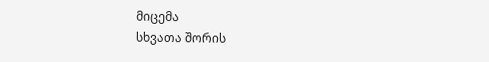მიცემა
სხვათა შორის